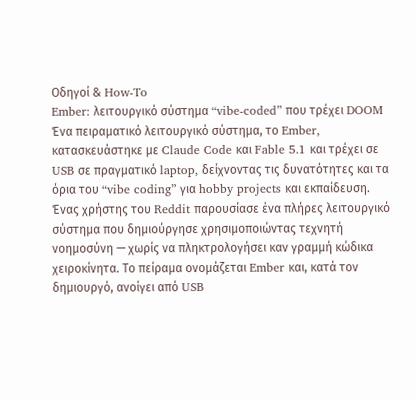Οδηγοί & How-To
Ember: λειτουργικό σύστημα “vibe‑coded” που τρέχει DOOM
Ένα πειραματικό λειτουργικό σύστημα, το Ember, κατασκευάστηκε με Claude Code και Fable 5.1 και τρέχει σε USB σε πραγματικό laptop, δείχνοντας τις δυνατότητες και τα όρια του “vibe coding” για hobby projects και εκπαίδευση.
Ένας χρήστης του Reddit παρουσίασε ένα πλήρες λειτουργικό σύστημα που δημιούργησε χρησιμοποιώντας τεχνητή νοημοσύνη — χωρίς να πληκτρολογήσει καν γραμμή κώδικα χειροκίνητα. Το πείραμα ονομάζεται Ember και, κατά τον δημιουργό, ανοίγει από USB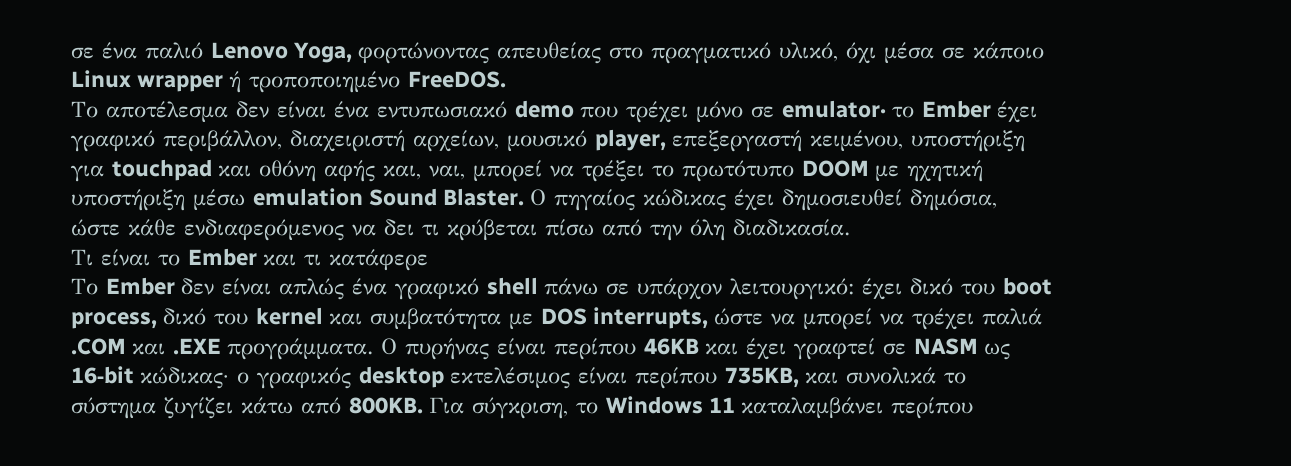σε ένα παλιό Lenovo Yoga, φορτώνοντας απευθείας στο πραγματικό υλικό, όχι μέσα σε κάποιο Linux wrapper ή τροποποιημένο FreeDOS.
Το αποτέλεσμα δεν είναι ένα εντυπωσιακό demo που τρέχει μόνο σε emulator· το Ember έχει γραφικό περιβάλλον, διαχειριστή αρχείων, μουσικό player, επεξεργαστή κειμένου, υποστήριξη για touchpad και οθόνη αφής και, ναι, μπορεί να τρέξει το πρωτότυπο DOOM με ηχητική υποστήριξη μέσω emulation Sound Blaster. Ο πηγαίος κώδικας έχει δημοσιευθεί δημόσια, ώστε κάθε ενδιαφερόμενος να δει τι κρύβεται πίσω από την όλη διαδικασία.
Τι είναι το Ember και τι κατάφερε
Το Ember δεν είναι απλώς ένα γραφικό shell πάνω σε υπάρχον λειτουργικό: έχει δικό του boot process, δικό του kernel και συμβατότητα με DOS interrupts, ώστε να μπορεί να τρέχει παλιά .COM και .EXE προγράμματα. Ο πυρήνας είναι περίπου 46KB και έχει γραφτεί σε NASM ως 16‑bit κώδικας· ο γραφικός desktop εκτελέσιμος είναι περίπου 735KB, και συνολικά το σύστημα ζυγίζει κάτω από 800KB. Για σύγκριση, το Windows 11 καταλαμβάνει περίπου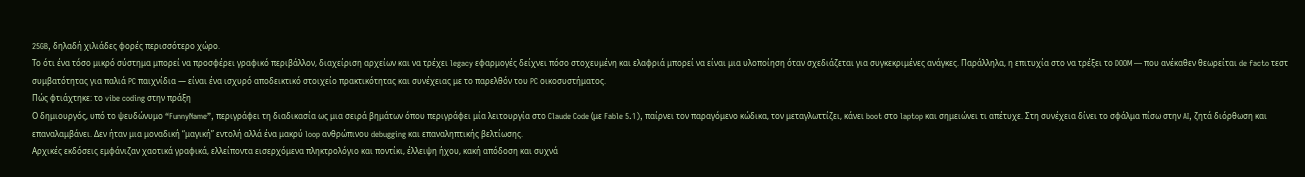25GB, δηλαδή χιλιάδες φορές περισσότερο χώρο.
Το ότι ένα τόσο μικρό σύστημα μπορεί να προσφέρει γραφικό περιβάλλον, διαχείριση αρχείων και να τρέχει legacy εφαρμογές δείχνει πόσο στοχευμένη και ελαφριά μπορεί να είναι μια υλοποίηση όταν σχεδιάζεται για συγκεκριμένες ανάγκες. Παράλληλα, η επιτυχία στο να τρέξει το DOOM — που ανέκαθεν θεωρείται de facto τεστ συμβατότητας για παλιά PC παιχνίδια — είναι ένα ισχυρό αποδεικτικό στοιχείο πρακτικότητας και συνέχειας με το παρελθόν του PC οικοσυστήματος.
Πώς φτιάχτηκε: το vibe coding στην πράξη
Ο δημιουργός, υπό το ψευδώνυμο “FunnyName”, περιγράφει τη διαδικασία ως μια σειρά βημάτων όπου περιγράφει μία λειτουργία στο Claude Code (με Fable 5.1), παίρνει τον παραγόμενο κώδικα, τον μεταγλωττίζει, κάνει boot στο laptop και σημειώνει τι απέτυχε. Στη συνέχεια δίνει το σφάλμα πίσω στην AI, ζητά διόρθωση και επαναλαμβάνει. Δεν ήταν μια μοναδική “μαγική” εντολή αλλά ένα μακρύ loop ανθρώπινου debugging και επαναληπτικής βελτίωσης.
Αρχικές εκδόσεις εμφάνιζαν χαοτικά γραφικά, ελλείποντα εισερχόμενα πληκτρολόγιο και ποντίκι, έλλειψη ήχου, κακή απόδοση και συχνά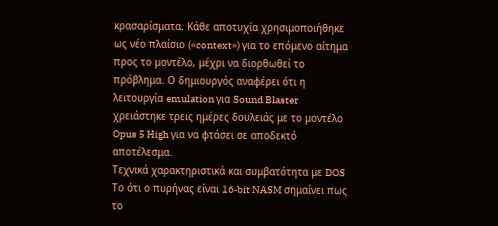κρασαρίσματα. Κάθε αποτυχία χρησιμοποιήθηκε ως νέο πλαίσιο («context») για το επόμενο αίτημα προς το μοντέλο, μέχρι να διορθωθεί το πρόβλημα. Ο δημιουργός αναφέρει ότι η λειτουργία emulation για Sound Blaster χρειάστηκε τρεις ημέρες δουλειάς με το μοντέλο Opus 5 High για να φτάσει σε αποδεκτό αποτέλεσμα.
Τεχνικά χαρακτηριστικά και συμβατότητα με DOS
Το ότι ο πυρήνας είναι 16‑bit NASM σημαίνει πως το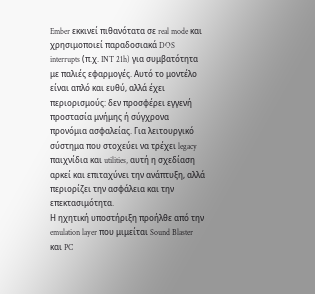Ember εκκινεί πιθανότατα σε real mode και χρησιμοποιεί παραδοσιακά DOS interrupts (π.χ. INT 21h) για συμβατότητα με παλιές εφαρμογές. Αυτό το μοντέλο είναι απλό και ευθύ, αλλά έχει περιορισμούς: δεν προσφέρει εγγενή προστασία μνήμης ή σύγχρονα προνόμια ασφαλείας. Για λειτουργικό σύστημα που στοχεύει να τρέχει legacy παιχνίδια και utilities, αυτή η σχεδίαση αρκεί και επιταχύνει την ανάπτυξη, αλλά περιορίζει την ασφάλεια και την επεκτασιμότητα.
Η ηχητική υποστήριξη προήλθε από την emulation layer που μιμείται Sound Blaster και PC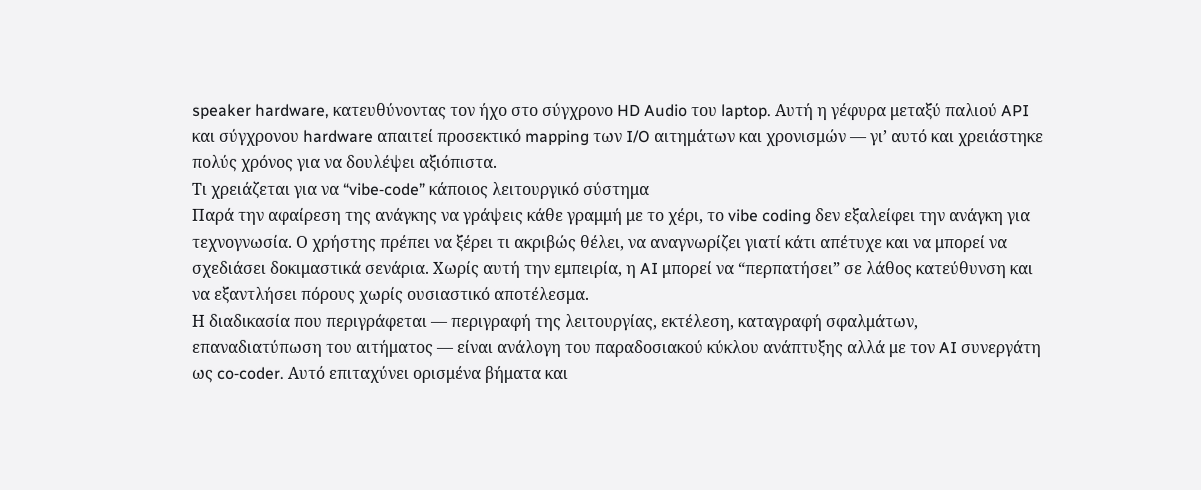speaker hardware, κατευθύνοντας τον ήχο στο σύγχρονο HD Audio του laptop. Αυτή η γέφυρα μεταξύ παλιού API και σύγχρονου hardware απαιτεί προσεκτικό mapping των I/O αιτημάτων και χρονισμών — γι’ αυτό και χρειάστηκε πολύς χρόνος για να δουλέψει αξιόπιστα.
Τι χρειάζεται για να “vibe‑code” κάποιος λειτουργικό σύστημα
Παρά την αφαίρεση της ανάγκης να γράψεις κάθε γραμμή με το χέρι, το vibe coding δεν εξαλείφει την ανάγκη για τεχνογνωσία. Ο χρήστης πρέπει να ξέρει τι ακριβώς θέλει, να αναγνωρίζει γιατί κάτι απέτυχε και να μπορεί να σχεδιάσει δοκιμαστικά σενάρια. Χωρίς αυτή την εμπειρία, η AI μπορεί να “περπατήσει” σε λάθος κατεύθυνση και να εξαντλήσει πόρους χωρίς ουσιαστικό αποτέλεσμα.
Η διαδικασία που περιγράφεται — περιγραφή της λειτουργίας, εκτέλεση, καταγραφή σφαλμάτων, επαναδιατύπωση του αιτήματος — είναι ανάλογη του παραδοσιακού κύκλου ανάπτυξης αλλά με τον AI συνεργάτη ως co‑coder. Αυτό επιταχύνει ορισμένα βήματα και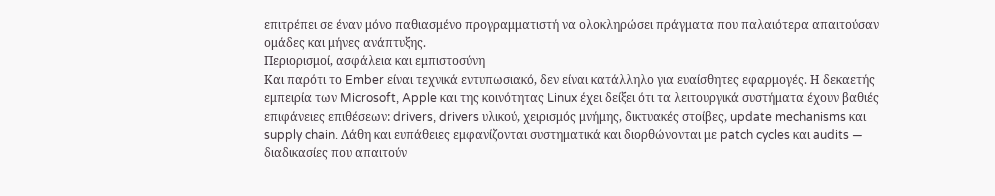επιτρέπει σε έναν μόνο παθιασμένο προγραμματιστή να ολοκληρώσει πράγματα που παλαιότερα απαιτούσαν ομάδες και μήνες ανάπτυξης.
Περιορισμοί, ασφάλεια και εμπιστοσύνη
Και παρότι το Ember είναι τεχνικά εντυπωσιακό, δεν είναι κατάλληλο για ευαίσθητες εφαρμογές. Η δεκαετής εμπειρία των Microsoft, Apple και της κοινότητας Linux έχει δείξει ότι τα λειτουργικά συστήματα έχουν βαθιές επιφάνειες επιθέσεων: drivers, drivers υλικού, χειρισμός μνήμης, δικτυακές στοίβες, update mechanisms και supply chain. Λάθη και ευπάθειες εμφανίζονται συστηματικά και διορθώνονται με patch cycles και audits — διαδικασίες που απαιτούν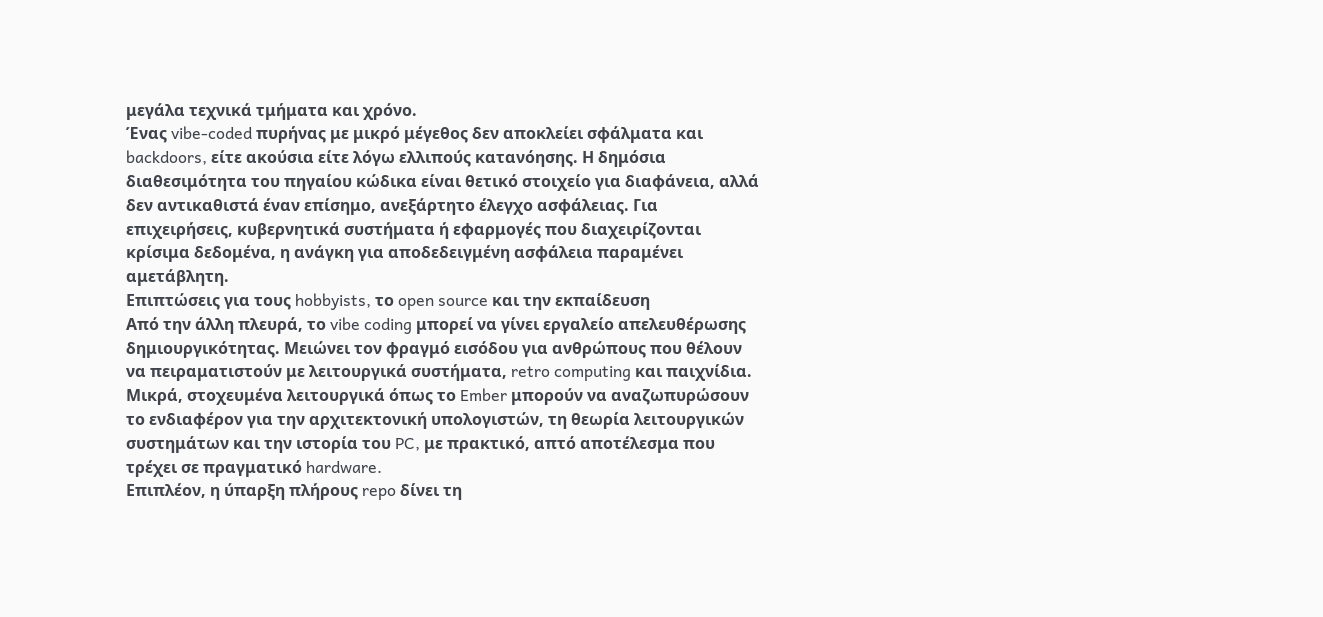μεγάλα τεχνικά τμήματα και χρόνο.
Ένας vibe‑coded πυρήνας με μικρό μέγεθος δεν αποκλείει σφάλματα και backdoors, είτε ακούσια είτε λόγω ελλιπούς κατανόησης. Η δημόσια διαθεσιμότητα του πηγαίου κώδικα είναι θετικό στοιχείο για διαφάνεια, αλλά δεν αντικαθιστά έναν επίσημο, ανεξάρτητο έλεγχο ασφάλειας. Για επιχειρήσεις, κυβερνητικά συστήματα ή εφαρμογές που διαχειρίζονται κρίσιμα δεδομένα, η ανάγκη για αποδεδειγμένη ασφάλεια παραμένει αμετάβλητη.
Επιπτώσεις για τους hobbyists, το open source και την εκπαίδευση
Από την άλλη πλευρά, το vibe coding μπορεί να γίνει εργαλείο απελευθέρωσης δημιουργικότητας. Μειώνει τον φραγμό εισόδου για ανθρώπους που θέλουν να πειραματιστούν με λειτουργικά συστήματα, retro computing και παιχνίδια. Μικρά, στοχευμένα λειτουργικά όπως το Ember μπορούν να αναζωπυρώσουν το ενδιαφέρον για την αρχιτεκτονική υπολογιστών, τη θεωρία λειτουργικών συστημάτων και την ιστορία του PC, με πρακτικό, απτό αποτέλεσμα που τρέχει σε πραγματικό hardware.
Επιπλέον, η ύπαρξη πλήρους repo δίνει τη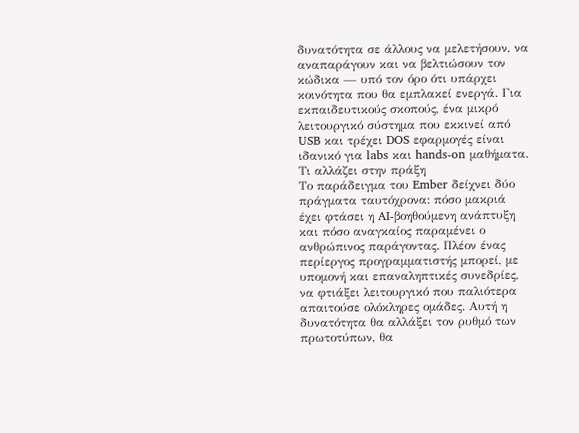δυνατότητα σε άλλους να μελετήσουν, να αναπαράγουν και να βελτιώσουν τον κώδικα — υπό τον όρο ότι υπάρχει κοινότητα που θα εμπλακεί ενεργά. Για εκπαιδευτικούς σκοπούς, ένα μικρό λειτουργικό σύστημα που εκκινεί από USB και τρέχει DOS εφαρμογές είναι ιδανικό για labs και hands‑on μαθήματα.
Τι αλλάζει στην πράξη
Το παράδειγμα του Ember δείχνει δύο πράγματα ταυτόχρονα: πόσο μακριά έχει φτάσει η AI‑βοηθούμενη ανάπτυξη και πόσο αναγκαίος παραμένει ο ανθρώπινος παράγοντας. Πλέον ένας περίεργος προγραμματιστής μπορεί, με υπομονή και επαναληπτικές συνεδρίες, να φτιάξει λειτουργικό που παλιότερα απαιτούσε ολόκληρες ομάδες. Αυτή η δυνατότητα θα αλλάξει τον ρυθμό των πρωτοτύπων, θα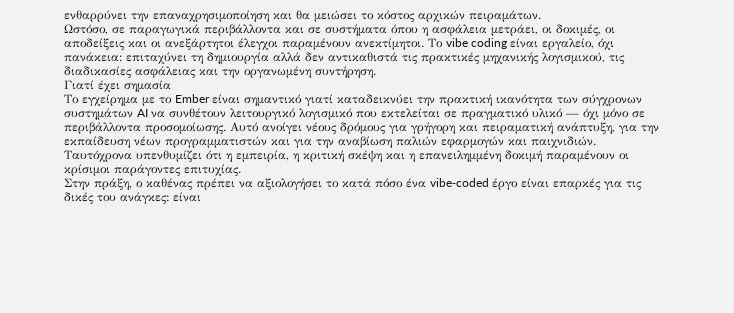ενθαρρύνει την επαναχρησιμοποίηση και θα μειώσει το κόστος αρχικών πειραμάτων.
Ωστόσο, σε παραγωγικά περιβάλλοντα και σε συστήματα όπου η ασφάλεια μετράει, οι δοκιμές, οι αποδείξεις και οι ανεξάρτητοι έλεγχοι παραμένουν ανεκτίμητοι. Το vibe coding είναι εργαλείο, όχι πανάκεια: επιταχύνει τη δημιουργία αλλά δεν αντικαθιστά τις πρακτικές μηχανικής λογισμικού, τις διαδικασίες ασφάλειας και την οργανωμένη συντήρηση.
Γιατί έχει σημασία
Το εγχείρημα με το Ember είναι σημαντικό γιατί καταδεικνύει την πρακτική ικανότητα των σύγχρονων συστημάτων AI να συνθέτουν λειτουργικό λογισμικό που εκτελείται σε πραγματικό υλικό — όχι μόνο σε περιβάλλοντα προσομοίωσης. Αυτό ανοίγει νέους δρόμους για γρήγορη και πειραματική ανάπτυξη, για την εκπαίδευση νέων προγραμματιστών και για την αναβίωση παλιών εφαρμογών και παιχνιδιών. Ταυτόχρονα υπενθυμίζει ότι η εμπειρία, η κριτική σκέψη και η επανειλημμένη δοκιμή παραμένουν οι κρίσιμοι παράγοντες επιτυχίας.
Στην πράξη, ο καθένας πρέπει να αξιολογήσει το κατά πόσο ένα vibe‑coded έργο είναι επαρκές για τις δικές του ανάγκες: είναι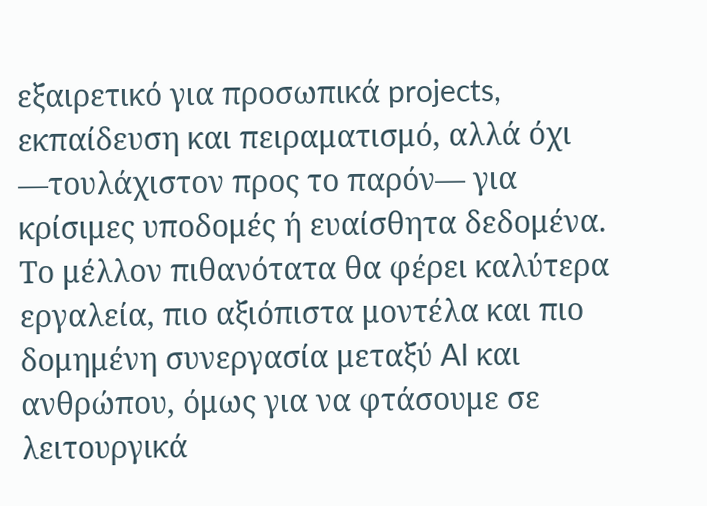εξαιρετικό για προσωπικά projects, εκπαίδευση και πειραματισμό, αλλά όχι —τουλάχιστον προς το παρόν— για κρίσιμες υποδομές ή ευαίσθητα δεδομένα. Το μέλλον πιθανότατα θα φέρει καλύτερα εργαλεία, πιο αξιόπιστα μοντέλα και πιο δομημένη συνεργασία μεταξύ AI και ανθρώπου, όμως για να φτάσουμε σε λειτουργικά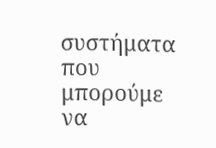συστήματα που μπορούμε να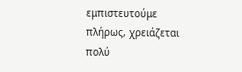εμπιστευτούμε πλήρως, χρειάζεται πολύ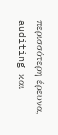περισσότερη έρευνα, auditing και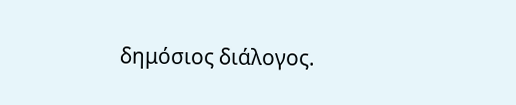δημόσιος διάλογος.